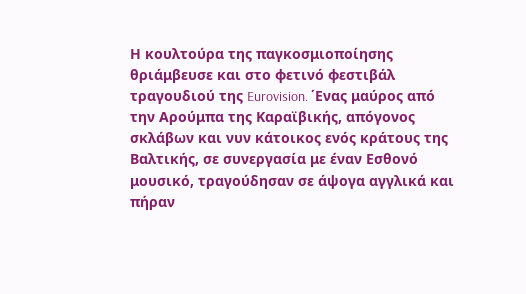Η κουλτούρα της παγκοσμιοποίησης θριάμβευσε και στο φετινό φεστιβάλ τραγουδιού της Eurovision. ΄Ενας μαύρος από την Αρούμπα της Καραϊβικής, απόγονος σκλάβων και νυν κάτοικος ενός κράτους της Βαλτικής, σε συνεργασία με έναν Εσθονό μουσικό, τραγούδησαν σε άψογα αγγλικά και πήραν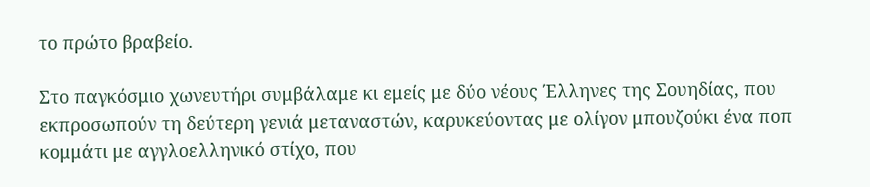το πρώτο βραβείο.

Στο παγκόσμιο χωνευτήρι συμβάλαμε κι εμείς με δύο νέους Έλληνες της Σουηδίας, που εκπροσωπούν τη δεύτερη γενιά μεταναστών, καρυκεύοντας με ολίγον μπουζούκι ένα ποπ κομμάτι με αγγλοελληνικό στίχο, που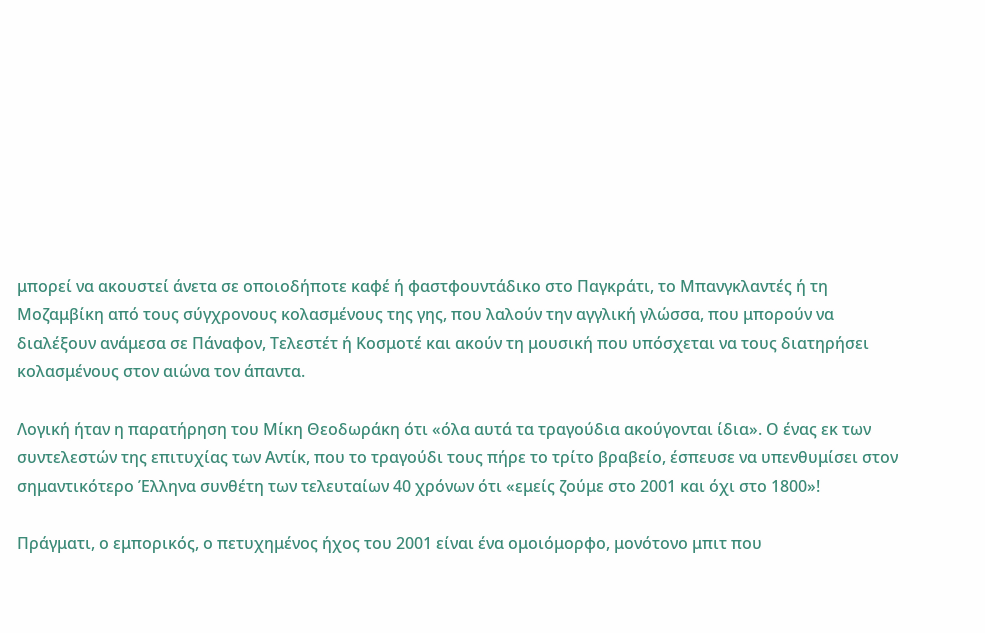μπορεί να ακουστεί άνετα σε οποιοδήποτε καφέ ή φαστφουντάδικο στο Παγκράτι, το Μπανγκλαντές ή τη Μοζαμβίκη από τους σύγχρονους κολασμένους της γης, που λαλούν την αγγλική γλώσσα, που μπορούν να διαλέξουν ανάμεσα σε Πάναφον, Τελεστέτ ή Κοσμοτέ και ακούν τη μουσική που υπόσχεται να τους διατηρήσει κολασμένους στον αιώνα τον άπαντα.

Λογική ήταν η παρατήρηση του Μίκη Θεοδωράκη ότι «όλα αυτά τα τραγούδια ακούγονται ίδια». Ο ένας εκ των συντελεστών της επιτυχίας των Αντίκ, που το τραγούδι τους πήρε το τρίτο βραβείο, έσπευσε να υπενθυμίσει στον σημαντικότερο Έλληνα συνθέτη των τελευταίων 40 χρόνων ότι «εμείς ζούμε στο 2001 και όχι στο 1800»!

Πράγματι, ο εμπορικός, ο πετυχημένος ήχος του 2001 είναι ένα ομοιόμορφο, μονότονο μπιτ που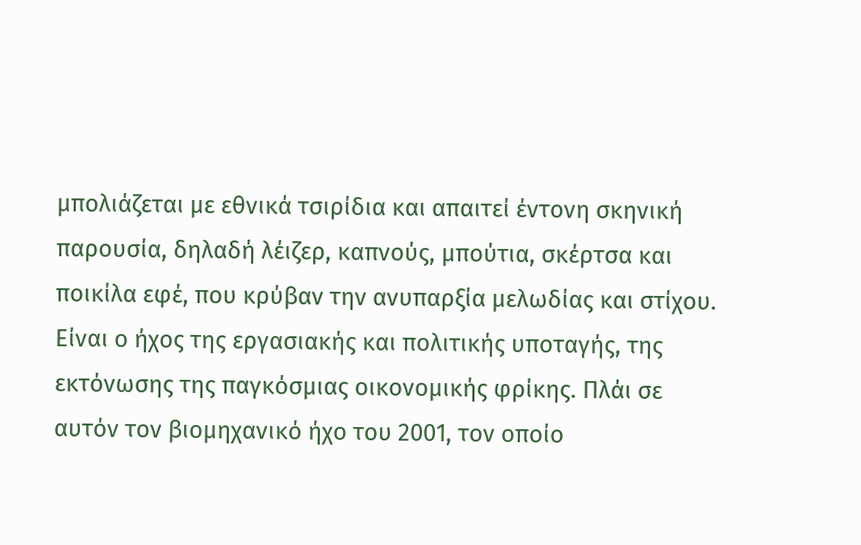μπολιάζεται με εθνικά τσιρίδια και απαιτεί έντονη σκηνική παρουσία, δηλαδή λέιζερ, καπνούς, μπούτια, σκέρτσα και ποικίλα εφέ, που κρύβαν την ανυπαρξία μελωδίας και στίχου. Είναι ο ήχος της εργασιακής και πολιτικής υποταγής, της εκτόνωσης της παγκόσμιας οικονομικής φρίκης. Πλάι σε αυτόν τον βιομηχανικό ήχο του 2001, τον οποίο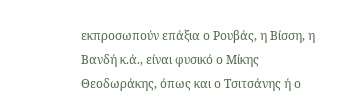εκπροσωπούν επάξια ο Ρουβάς, η Βίσση, η Βανδή κ.ά., είναι φυσικό ο Μίκης Θεοδωράκης, όπως και ο Τσιτσάνης ή ο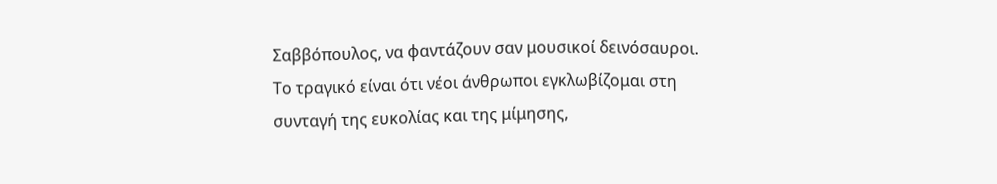Σαββόπουλος, να φαντάζουν σαν μουσικοί δεινόσαυροι. Το τραγικό είναι ότι νέοι άνθρωποι εγκλωβίζομαι στη συνταγή της ευκολίας και της μίμησης,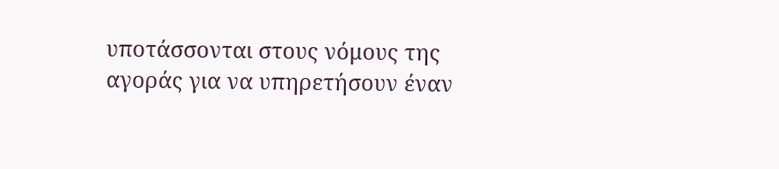υποτάσσονται στους νόμους της αγοράς για να υπηρετήσουν έναν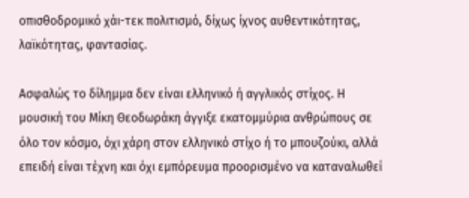οπισθοδρομικό χάι-τεκ πολιτισμό, δίχως ίχνος αυθεντικότητας, λαϊκότητας, φαντασίας.

Ασφαλώς το δίλημμα δεν είναι ελληνικό ή αγγλικός στίχος. Η μουσική του Μίκη Θεοδωράκη άγγιξε εκατομμύρια ανθρώπους σε όλο τον κόσμο, όχι χάρη στον ελληνικό στίχο ή το μπουζούκι, αλλά επειδή είναι τέχνη και όχι εμπόρευμα προορισμένο να καταναλωθεί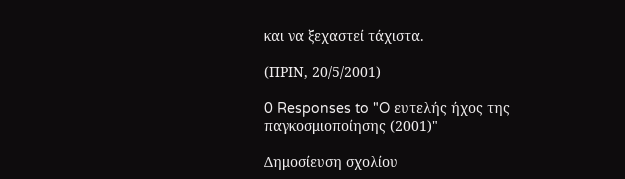και να ξεχαστεί τάχιστα.

(ΠΡΙΝ, 20/5/2001)

0 Responses to "O ευτελής ήχος της παγκοσμιοποίησης (2001)"

Δημοσίευση σχολίου